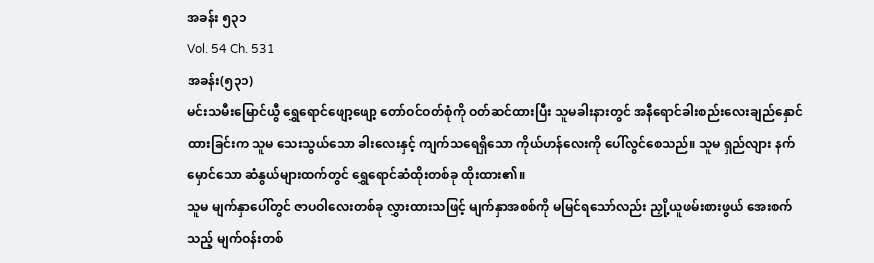အခန်း ၅၃၁
Vol. 54 Ch. 531
အခန်း(၅၃၁)
မင်းသမီးမြောင်ယွီ ရွှေရောင်ဖျော့ဖျော့ တော်ဝင်ဝတ်စုံကို ဝတ်ဆင်ထားပြီး သူမခါးနားတွင် အနီရောင်ခါးစည်းလေးချည်နှောင်ထားခြင်းက သူမ သေးသွယ်သော ခါးလေးနှင့် ကျက်သရေရှိသော ကိုယ်ဟန်လေးကို ပေါ်လွင်စေသည်။ သူမ ရှည်လျား နက်မှောင်သော ဆံနွယ်များထက်တွင် ရွှေရောင်ဆံထိုးတစ်ခု ထိုးထား၏။
သူမ မျက်နှာပေါ်တွင် ဇာပဝါလေးတစ်ခု လွှားထားသဖြင့် မျက်နှာအစစ်ကို မမြင်ရသော်လည်း ညှို့ယူဖမ်းစားဖွယ် အေးစက်သည့် မျက်ဝန်းတစ်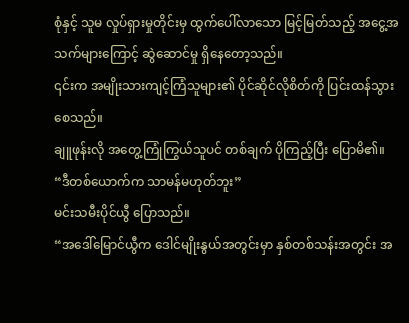စုံနှင့် သူမ လှုပ်ရှားမှုတိုင်းမှ ထွက်ပေါ်လာသော မြင့်မြတ်သည့် အငွေ့အသက်များကြောင့် ဆွဲဆောင်မှု ရှိနေတော့သည်။
၎င်းက အမျိုးသားကျင့်ကြံသူများ၏ ပိုင်ဆိုင်လိုစိတ်ကို ပြင်းထန်သွားစေသည်။
ချူဖုန်းလို အတွေ့ကြုံကြွယ်သူပင် တစ်ချက် ပိုကြည့်ပြီး ပြောမိ၏။
“ဒီတစ်ယောက်က သာမန်မဟုတ်ဘူး”
မင်းသမီးပိုင်ယွီ ပြောသည်။
“အဒေါ်မြောင်ယွီက ဒေါင်မျိုးနွယ်အတွင်းမှာ နှစ်တစ်သန်းအတွင်း အ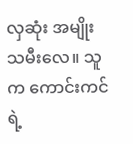လှဆုံး အမျိုးသမီးလေ။ သူက ကောင်းကင်ရဲ့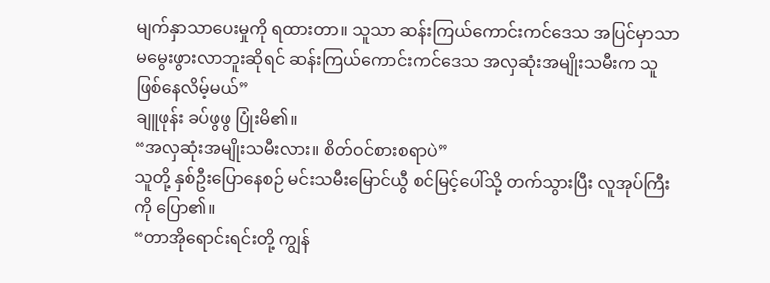မျက်နှာသာပေးမှုကို ရထားတာ။ သူသာ ဆန်းကြယ်ကောင်းကင်ဒေသ အပြင်မှာသာ မမွေးဖွားလာဘူးဆိုရင် ဆန်းကြယ်ကောင်းကင်ဒေသ အလှဆုံးအမျိုးသမီးက သူ ဖြစ်နေလိမ့်မယ်”
ချူဖုန်း ခပ်ဖွဖွ ပြုံးမိ၏။
“အလှဆုံးအမျိုးသမီးလား။ စိတ်ဝင်စားစရာပဲ”
သူတို့ နှစ်ဦးပြောနေစဉ် မင်းသမီးမြောင်ယွီ စင်မြင့်ပေါ်သို့ တက်သွားပြီး လူအုပ်ကြီးကို ပြော၏။
“တာအိုရောင်းရင်းတို့ ကျွန်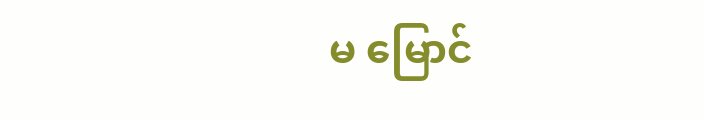မ မြောင်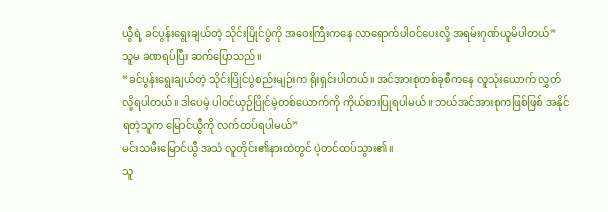ယွီရဲ့ ခင်ပွန်းရွေးချယ်တဲ့ သိုင်းပြိုင်ပွဲကို အဝေးကြီးကနေ လာရောက်ပါဝင်ပေးလို့ အရမ်းဂုဏ်ယူမိပါတယ်”
သူမ ခဏရပ်ပြီး ဆက်ပြောသည်။
“ခင်ပွန်းရွေးချယ်တဲ့ သိုင်းပြိုင်ပွဲစည်းမျဉ်းက ရိုးရှင်းပါတယ်။ အင်အားစုတစ်ခုစီကနေ လူသုံးယောက် လွှတ်လို့ရပါတယ်။ ဒါပေမဲ့ ပါဝင်ယှဉ်ပြိုင်မဲ့တစ်ယောက်ကို ကိုယ်စားပြုရပါမယ်။ ဘယ်အင်အားစုကဖြစ်ဖြစ် အနိုင်ရတဲ့သူက မြောင်ယွီကို လက်ထပ်ရပါမယ်”
မင်းသမီးမြောင်ယွီ အသံ လူတိုင်း၏နားထဲတွင် ပဲ့တင်ထပ်သွား၏။
သူ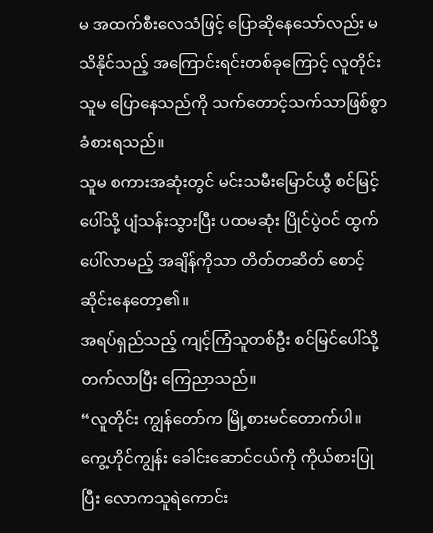မ အထက်စီးလေသံဖြင့် ပြောဆိုနေသော်လည်း မသိနိုင်သည့် အကြောင်းရင်းတစ်ခုကြောင့် လူတိုင်း သူမ ပြောနေသည်ကို သက်တောင့်သက်သာဖြစ်စွာ ခံစားရသည်။
သူမ စကားအဆုံးတွင် မင်းသမီးမြောင်ယွီ စင်မြင့်ပေါ်သို့ ပျံသန်းသွားပြီး ပထမဆုံး ပြိုင်ပွဲဝင် ထွက်ပေါ်လာမည့် အချိန်ကိုသာ တိတ်တဆိတ် စောင့်ဆိုင်းနေတော့၏။
အရပ်ရှည်သည့် ကျင့်ကြံသူတစ်ဦး စင်မြင်ပေါ်သို့ တက်လာပြီး ကြေညာသည်။
“လူတိုင်း ကျွန်တော်က မြို့စားမင်တောက်ပါ။ ကွေ့ဟိုင်ကျွန်း ခေါင်းဆောင်ငယ်ကို ကိုယ်စားပြုပြီး လောကသူရဲကောင်း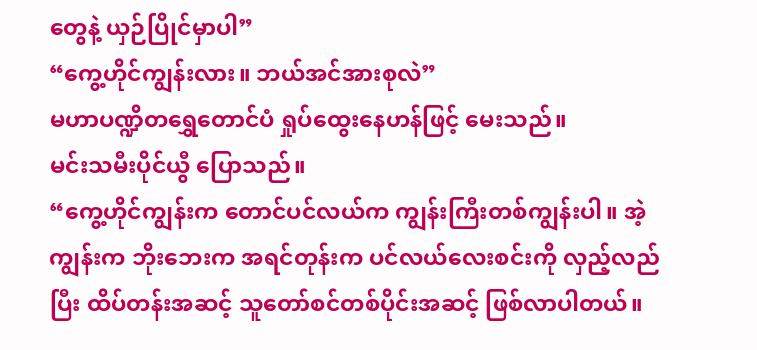တွေနဲ့ ယှဉ်ပြိုင်မှာပါ”
“ကွေ့ဟိုင်ကျွန်းလား။ ဘယ်အင်အားစုလဲ”
မဟာပဏ္ဍိတရွှေတောင်ပံ ရှုပ်ထွေးနေဟန်ဖြင့် မေးသည်။
မင်းသမီးပိုင်ယွီ ပြောသည်။
“ကွေ့ဟိုင်ကျွန်းက တောင်ပင်လယ်က ကျွန်းကြီးတစ်ကျွန်းပါ။ အဲ့ကျွန်းက ဘိုးဘေးက အရင်တုန်းက ပင်လယ်လေးစင်းကို လှည့်လည်ပြီး ထိပ်တန်းအဆင့် သူတော်စင်တစ်ပိုင်းအဆင့် ဖြစ်လာပါတယ်။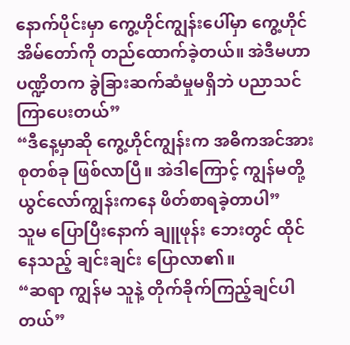နောက်ပိုင်းမှာ ကွေ့ဟိုင်ကျွန်းပေါ်မှာ ကွေ့ဟိုင်အိမ်တော်ကို တည်ထောက်ခဲ့တယ်။ အဲဒီမဟာပဏ္ဍိတက ခွဲခြားဆက်ဆံမှုမရှိဘဲ ပညာသင်ကြာပေးတယ်”
“ဒီနေ့မှာဆို ကွေ့ဟိုင်ကျွန်းက အဓိကအင်အားစုတစ်ခု ဖြစ်လာပြီ။ အဲဒါကြောင့် ကျွန်မတို့ ယွင်လော်ကျွန်းကနေ ဖိတ်စာရခဲ့တာပါ”
သူမ ပြောပြီးနောက် ချူဖုန်း ဘေးတွင် ထိုင်နေသည့် ချင်းချင်း ပြောလာ၏။
“ဆရာ ကျွန်မ သူနဲ့ တိုက်ခိုက်ကြည့်ချင်ပါတယ်”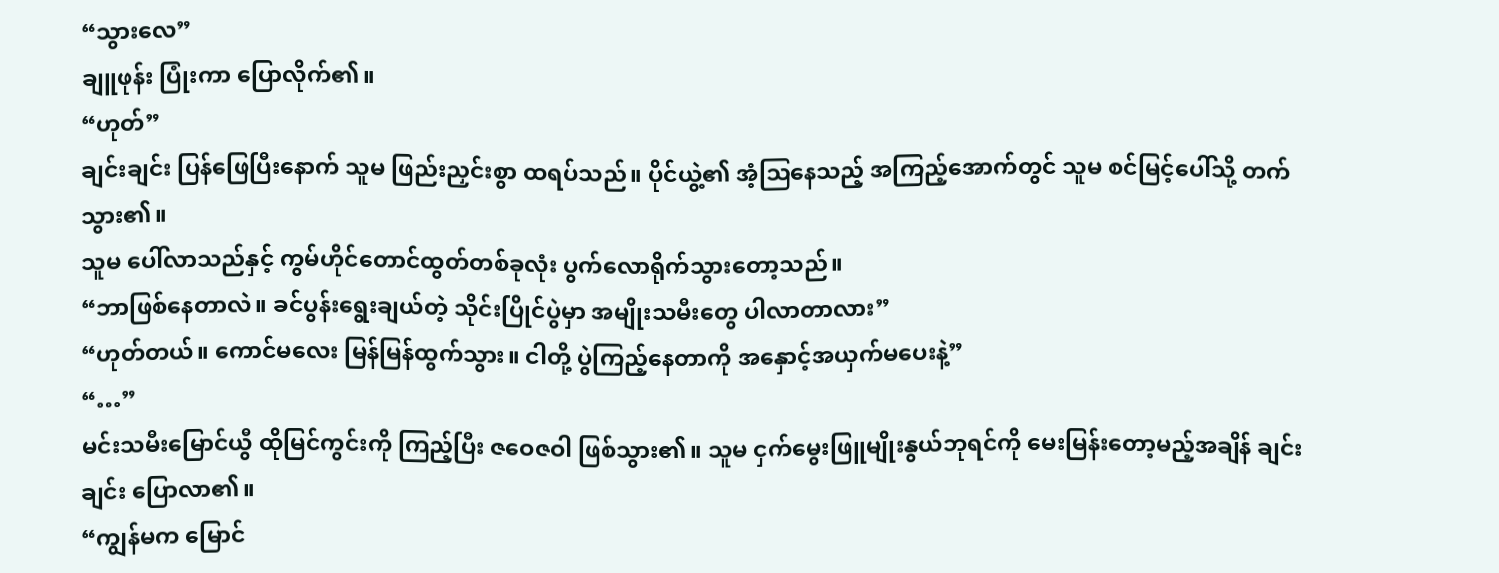“သွားလေ”
ချူဖုန်း ပြုံးကာ ပြောလိုက်၏။
“ဟုတ်”
ချင်းချင်း ပြန်ဖြေပြီးနောက် သူမ ဖြည်းညှင်းစွာ ထရပ်သည်။ ပိုင်ယွဲ့၏ အံ့ဩနေသည့် အကြည့်အောက်တွင် သူမ စင်မြင့်ပေါ်သို့ တက်သွား၏။
သူမ ပေါ်လာသည်နှင့် ကွမ်ဟိုင်တောင်ထွတ်တစ်ခုလုံး ပွက်လောရိုက်သွားတော့သည်။
“ဘာဖြစ်နေတာလဲ။ ခင်ပွန်းရွေးချယ်တဲ့ သိုင်းပြိုင်ပွဲမှာ အမျိုးသမီးတွေ ပါလာတာလား”
“ဟုတ်တယ်။ ကောင်မလေး မြန်မြန်ထွက်သွား။ ငါတို့ ပွဲကြည့်နေတာကို အနှောင့်အယှက်မပေးနဲ့”
“…”
မင်းသမီးမြောင်ယွီ ထိုမြင်ကွင်းကို ကြည့်ပြီး ဇဝေဇဝါ ဖြစ်သွား၏။ သူမ ငှက်မွေးဖြူမျိုးနွယ်ဘုရင်ကို မေးမြန်းတော့မည့်အချိန် ချင်းချင်း ပြောလာ၏။
“ကျွန်မက မြောင်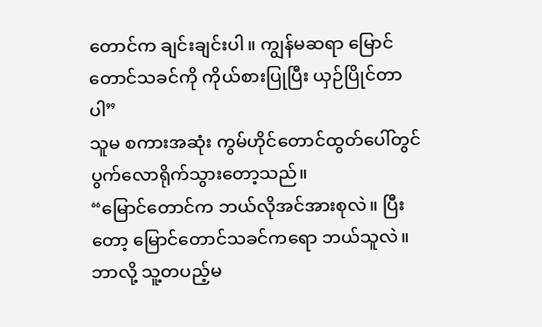တောင်က ချင်းချင်းပါ။ ကျွန်မဆရာ မြောင်တောင်သခင်ကို ကိုယ်စားပြုပြီး ယှဉ်ပြိုင်တာပါ”
သူမ စကားအဆုံး ကွမ်ဟိုင်တောင်ထွတ်ပေါ်တွင် ပွက်လောရိုက်သွားတော့သည်။
“မြောင်တောင်က ဘယ်လိုအင်အားစုလဲ။ ပြီးတော့ မြောင်တောင်သခင်ကရော ဘယ်သူလဲ။ ဘာလို့ သူ့တပည့်မ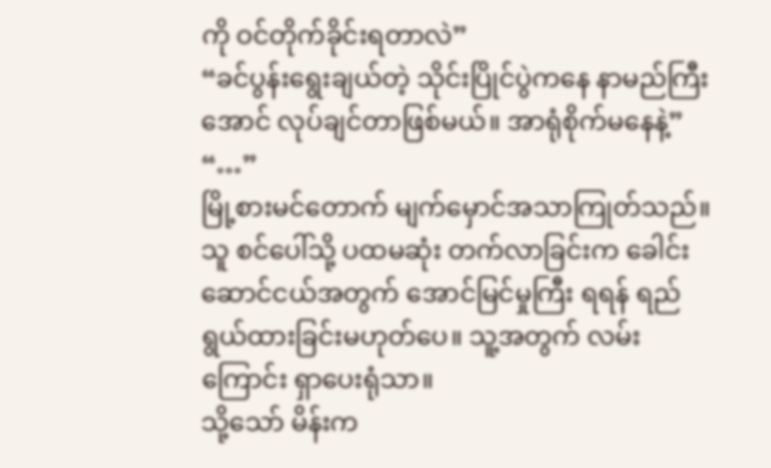ကို ဝင်တိုက်ခိုင်းရတာလဲ”
“ခင်ပွန်းရွေးချယ်တဲ့ သိုင်းပြိုင်ပွဲကနေ နာမည်ကြီးအောင် လုပ်ချင်တာဖြစ်မယ်။ အာရုံစိုက်မနေနဲ့”
“…”
မြို့စားမင်တောက် မျက်မှောင်အသာကြုတ်သည်။ သူ စင်ပေါ်သို့ ပထမဆုံး တက်လာခြင်းက ခေါင်းဆောင်ငယ်အတွက် အောင်မြင်မှုကြီး ရရန် ရည်ရွယ်ထားခြင်းမဟုတ်ပေ။ သူ့အတွက် လမ်းကြောင်း ရှာပေးရုံသာ။
သို့သော် မိန်းက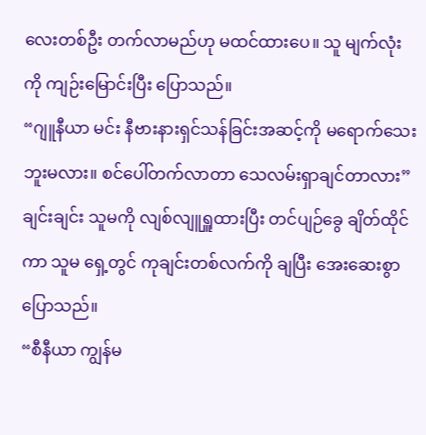လေးတစ်ဦး တက်လာမည်ဟု မထင်ထားပေ။ သူ မျက်လုံးကို ကျဉ်းမြောင်းပြီး ပြောသည်။
“ဂျူနီယာ မင်း နီဗားနားရှင်သန်ခြင်းအဆင့်ကို မရောက်သေးဘူးမလား။ စင်ပေါ်တက်လာတာ သေလမ်းရှာချင်တာလား”
ချင်းချင်း သူမကို လျစ်လျူရှူထားပြီး တင်ပျဉ်ခွေ ချိတ်ထိုင်ကာ သူမ ရှေ့တွင် ကုချင်းတစ်လက်ကို ချပြီး အေးဆေးစွာ ပြောသည်။
“စီနီယာ ကျွန်မ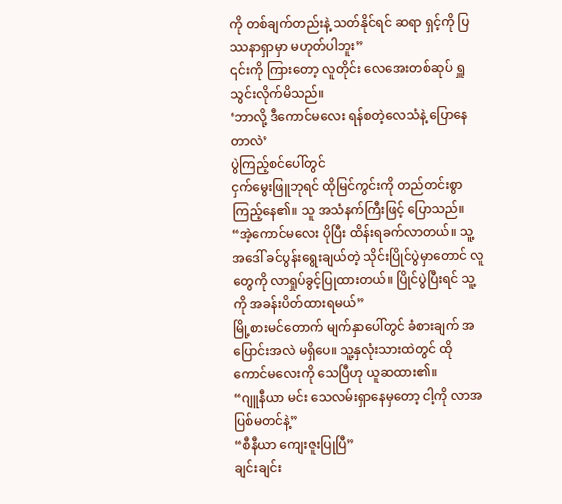ကို တစ်ချက်တည်းနဲ့ သတ်နိုင်ရင် ဆရာ ရှင့်ကို ပြဿနာရှာမှာ မဟုတ်ပါဘူး”
၎င်းကို ကြားတော့ လူတိုင်း လေအေးတစ်ဆုပ် ရှူသွင်းလိုက်မိသည်။
‘ဘာလို့ ဒီကောင်မလေး ရန်စတဲ့လေသံနဲ့ ပြောနေတာလဲ’
ပွဲကြည့်စင်ပေါ်တွင်
ငှက်မွေးဖြူဘုရင် ထိုမြင်ကွင်းကို တည်တင်းစွာ ကြည့်နေ၏။ သူ အသံနက်ကြီးဖြင့် ပြောသည်။
“အဲ့ကောင်မလေး ပိုပြီး ထိန်းရခက်လာတယ်။ သူ့အဒေါ် ခင်ပွန်းရွေးချယ်တဲ့ သိုင်းပြိုင်ပွဲမှာတောင် လူတွေကို လာရှုပ်ခွင့်ပြုထားတယ်။ ပြိုင်ပွဲပြီးရင် သူ့ကို အခန်းပိတ်ထားရမယ်”
မြို့စားမင်တောက် မျက်နှာပေါ်တွင် ခံစားချက် အပြောင်းအလဲ မရှိပေ။ သူ့နှလုံးသားထဲတွင် ထိုကောင်မလေးကို သေပြီဟု ယူဆထား၏။
“ဂျူနီယာ မင်း သေလမ်းရှာနေမှတော့ ငါ့ကို လာအပြစ်မတင်နဲ့”
“စီနီယာ ကျေးဇူးပြုပြီ”
ချင်းချင်း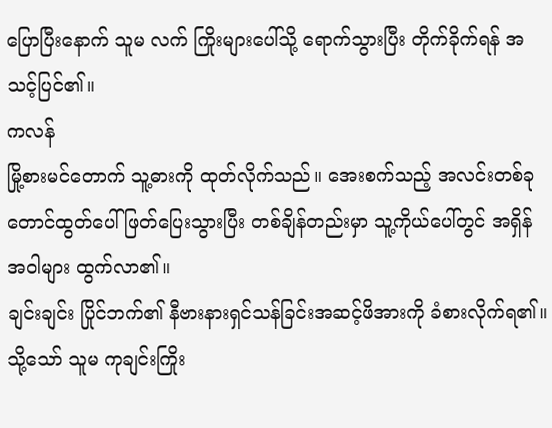ပြောပြီးနောက် သူမ လက် ကြိုးများပေါ်သို့ ရောက်သွားပြီး တိုက်ခိုက်ရန် အသင့်ပြင်၏။
ကလန်
မြို့စားမင်တောက် သူ့ဓားကို ထုတ်လိုက်သည်။ အေးစက်သည့် အလင်းတစ်ခု တောင်ထွတ်ပေါ် ဖြတ်ပြေးသွားပြီး တစ်ချိန်တည်းမှာ သူ့ကိုယ်ပေါ်တွင် အရှိန်အဝါများ ထွက်လာ၏။
ချင်းချင်း ပြိုင်ဘက်၏ နီဗားနားရှင်သန်ခြင်းအဆင့်ဖိအားကို ခံစားလိုက်ရ၏။ သို့သော် သူမ ကုချင်းကြိုး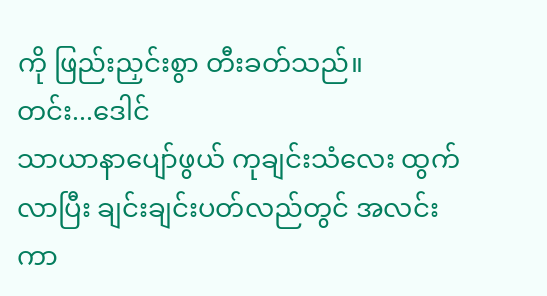ကို ဖြည်းညှင်းစွာ တီးခတ်သည်။
တင်း...ဒေါင်
သာယာနာပျော်ဖွယ် ကုချင်းသံလေး ထွက်လာပြီး ချင်းချင်းပတ်လည်တွင် အလင်းကာ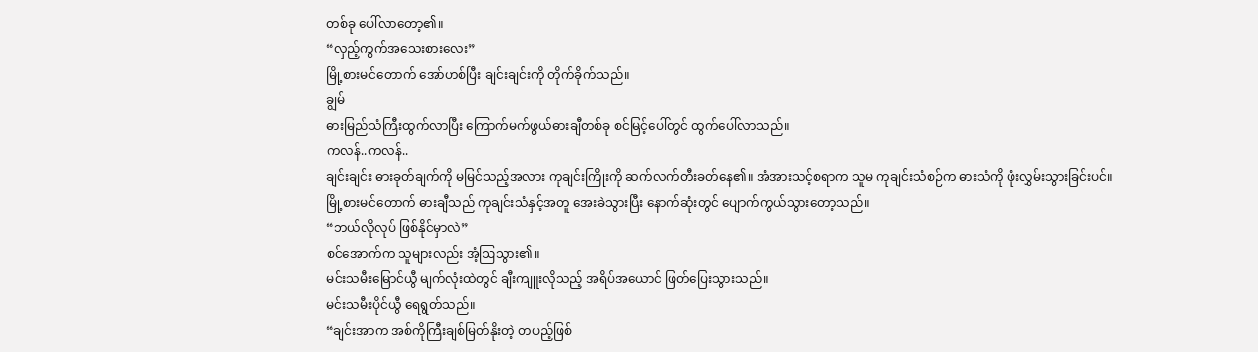တစ်ခု ပေါ်လာတော့၏။
“လှည့်ကွက်အသေးစားလေး”
မြို့စားမင်တောက် အော်ဟစ်ပြီး ချင်းချင်းကို တိုက်ခိုက်သည်။
ချွမ်
ဓားမြည်သံကြီးထွက်လာပြီး ကြောက်မက်ဖွယ်ဓားချီတစ်ခု စင်မြင့်ပေါ်တွင် ထွက်ပေါ်လာသည်။
ကလန်..ကလန်..
ချင်းချင်း ဓားခုတ်ချက်ကို မမြင်သည့်အလား ကုချင်းကြိုးကို ဆက်လက်တီးခတ်နေ၏။ အံအားသင့်စရာက သူမ ကုချင်းသံစဉ်က ဓားသံကို ဖုံးလွှမ်းသွားခြင်းပင်။
မြို့စားမင်တောက် ဓားချီသည် ကုချင်းသံနှင့်အတူ အေးခဲသွားပြီး နောက်ဆုံးတွင် ပျောက်ကွယ်သွားတော့သည်။
“ဘယ်လိုလုပ် ဖြစ်နိုင်မှာလဲ”
စင်အောက်က သူများလည်း အံ့ဩသွား၏။
မင်းသမီးမြောင်ယွီ မျက်လုံးထဲတွင် ချီးကျူးလိုသည့် အရိပ်အယောင် ဖြတ်ပြေးသွားသည်။
မင်းသမီးပိုင်ယွီ ရေရွတ်သည်။
“ချင်းအာက အစ်ကိုကြီးချစ်မြတ်နိုးတဲ့ တပည့်ဖြစ်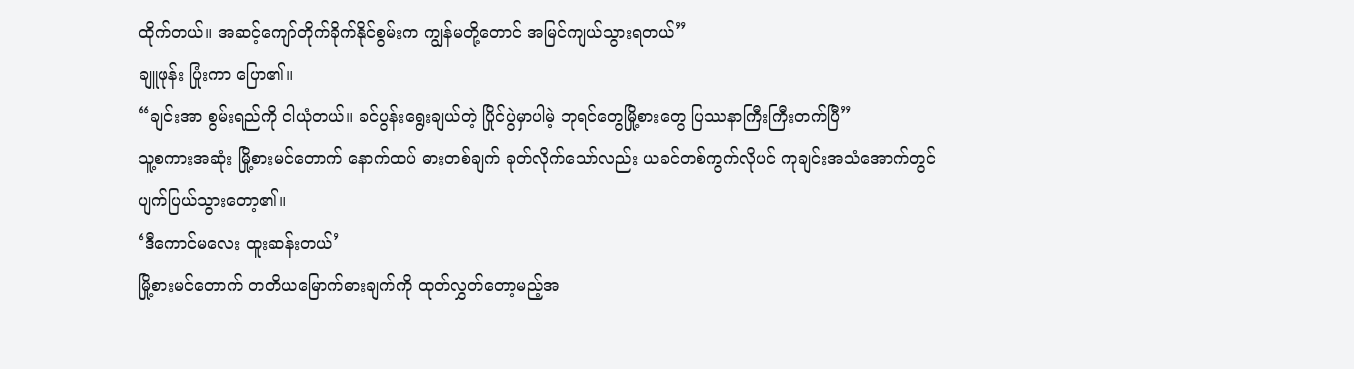ထိုက်တယ်။ အဆင့်ကျော်တိုက်ခိုက်နိုင်စွမ်းက ကျွန်မတို့တောင် အမြင်ကျယ်သွားရတယ်”
ချူဖုန်း ပြုံးကာ ပြော၏။
“ချင်းအာ စွမ်းရည်ကို ငါယုံတယ်။ ခင်ပွန်းရွေးချယ်တဲ့ ပြိုင်ပွဲမှာပါမဲ့ ဘုရင်တွေမြို့စားတွေ ပြဿနာကြီးကြီးတက်ပြီ”
သူ့စကားအဆုံး မြို့စားမင်တောက် နောက်ထပ် ဓားတစ်ချက် ခုတ်လိုက်သော်လည်း ယခင်တစ်ကွက်လိုပင် ကုချင်းအသံအောက်တွင် ပျက်ပြယ်သွားတော့၏။
‘ဒီကောင်မလေး ထူးဆန်းတယ်’
မြို့စားမင်တောက် တတိယမြောက်ဓားချက်ကို ထုတ်လွှတ်တော့မည့်အ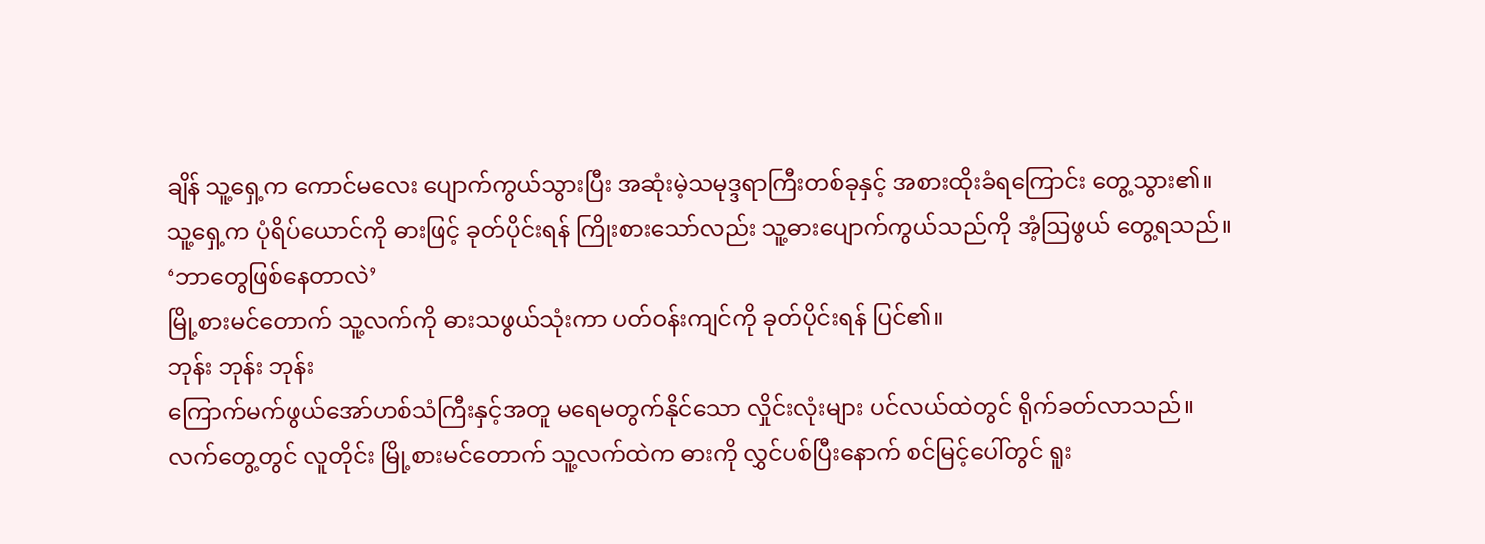ချိန် သူ့ရှေ့က ကောင်မလေး ပျောက်ကွယ်သွားပြီး အဆုံးမဲ့သမုဒ္ဒရာကြီးတစ်ခုနှင့် အစားထိုးခံရကြောင်း တွေ့သွား၏။
သူ့ရှေ့က ပုံရိပ်ယောင်ကို ဓားဖြင့် ခုတ်ပိုင်းရန် ကြိုးစားသော်လည်း သူ့ဓားပျောက်ကွယ်သည်ကို အံ့ဩဖွယ် တွေ့ရသည်။
‘ဘာတွေဖြစ်နေတာလဲ’
မြို့စားမင်တောက် သူ့လက်ကို ဓားသဖွယ်သုံးကာ ပတ်ဝန်းကျင်ကို ခုတ်ပိုင်းရန် ပြင်၏။
ဘုန်း ဘုန်း ဘုန်း
ကြောက်မက်ဖွယ်အော်ဟစ်သံကြီးနှင့်အတူ မရေမတွက်နိုင်သော လှိုင်းလုံးများ ပင်လယ်ထဲတွင် ရိုက်ခတ်လာသည်။
လက်တွေ့တွင် လူတိုင်း မြို့စားမင်တောက် သူ့လက်ထဲက ဓားကို လွှင်ပစ်ပြီးနောက် စင်မြင့်ပေါ်တွင် ရူး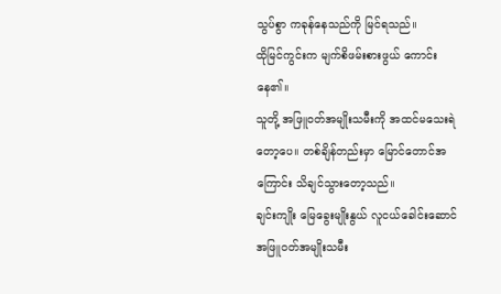သွပ်စွာ ကခုန်နေသည်ကို မြင်ရသည်။
ထိုမြင်ကွင်းက မျက်စိဖမ်းစားဖွယ် ကောင်းနေ၏။
သူတို့ အဖြူဝတ်အမျိုးသမီးကို အထင်မသေးရဲတော့ပေ။ တစ်ချိန်တည်းမှာ မြောင်တောင်အကြောင်း သိချင်သွားတော့သည်။
ချင်းကျိုး မြေခွေးမျိုးနွယ် လူငယ်ခေါင်းဆောင် အဖြူဝတ်အမျိုးသမီး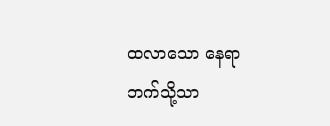ထလာသော နေရာဘက်သို့သာ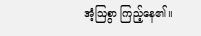အံ့ဩစွာ ကြည့်နေ၏။